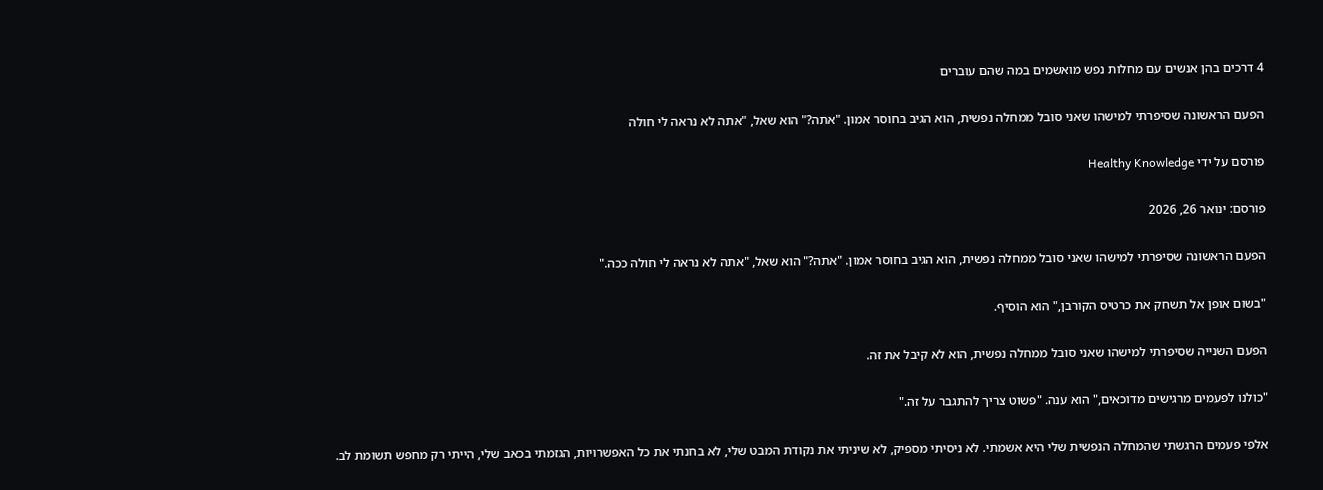4 דרכים בהן אנשים עם מחלות נפש מואשמים במה שהם עוברים

הפעם הראשונה שסיפרתי למישהו שאני סובל ממחלה נפשית, הוא הגיב בחוסר אמון. "אתה?" הוא שאל, "אתה לא נראה לי חולה

פורסם על ידי Healthy Knowledge

פורסם: ינואר 26, 2026

הפעם הראשונה שסיפרתי למישהו שאני סובל ממחלה נפשית, הוא הגיב בחוסר אמון. "אתה?" הוא שאל, "אתה לא נראה לי חולה ככה."

"בשום אופן אל תשחק את כרטיס הקורבן," הוא הוסיף.

הפעם השנייה שסיפרתי למישהו שאני סובל ממחלה נפשית, הוא לא קיבל את זה.

"כולנו לפעמים מרגישים מדוכאים," הוא ענה. "פשוט צריך להתגבר על זה."

אלפי פעמים הרגשתי שהמחלה הנפשית שלי היא אשמתי. לא ניסיתי מספיק, לא שיניתי את נקודת המבט שלי, לא בחנתי את כל האפשרויות, הגזמתי בכאב שלי, הייתי רק מחפש תשומת לב.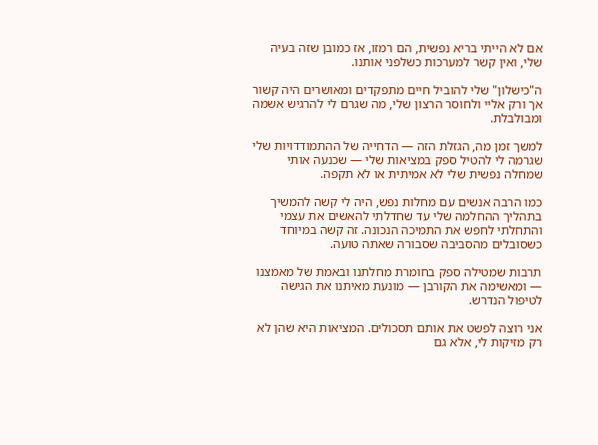אם לא הייתי בריא נפשית, הם רמזו, אז כמובן שזה בעיה שלי, ואין קשר למערכות כשלפני אותנו.

ה"כישלון" שלי להוביל חיים מתפקדים ומאושרים היה קשור אך ורק אליי ולחוסר הרצון שלי, מה שגרם לי להרגיש אשמה ומבולבלת.

למשך זמן מה, הגזלת הזה — הדחייה של ההתמודדויות שלי שגרמה לי להטיל ספק במציאות שלי — שכנעה אותי שמחלה נפשית שלי לא אמיתית או לא תקפה.

כמו הרבה אנשים עם מחלות נפש, היה לי קשה להמשיך בתהליך ההחלמה שלי עד שחדלתי להאשים את עצמי והתחלתי לחפש את התמיכה הנכונה. זה קשה במיוחד כשסובלים מהסביבה שסבורה שאתה טועה.

תרבות שמטילה ספק בחומרת מחלתנו ובאמת של מאמצנו — ומאשימה את הקורבן — מונעת מאיתנו את הגישה לטיפול הנדרש.

אני רוצה לפשט את אותם תסכולים. המציאות היא שהן לא רק מזיקות לי, אלא גם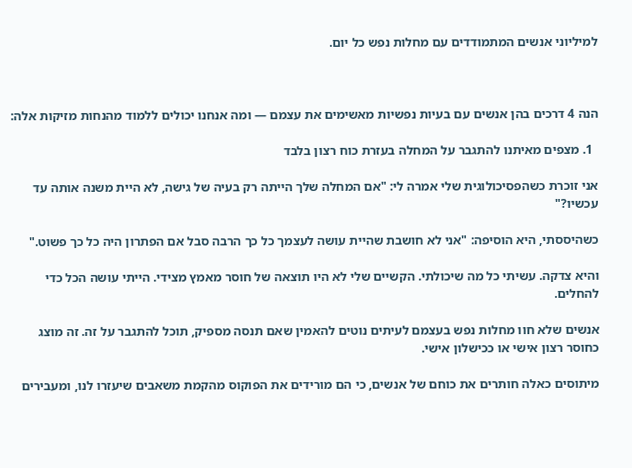למיליוני אנשים המתמודדים עם מחלות נפש כל יום.



הנה 4 דרכים בהן אנשים עם בעיות נפשיות מאשימים את עצמם — ומה אנחנו יכולים ללמוד מהנחות מזיקות אלה:

  1. מצפים מאיתנו להתגבר על המחלה בעזרת כוח רצון בלבד

אני זוכרת כשהפסיכולוגית שלי אמרה לי: "אם המחלה שלך הייתה רק בעיה של גישה, לא היית משנה אותה עד עכשיו?"

כשהיססתי, היא הוסיפה: "אני לא חושבת שהיית עושה לעצמך כל כך הרבה סבל אם הפתרון היה כל כך פשוט."

והיא צדקה. עשיתי כל מה שיכולתי. הקשיים שלי לא היו תוצאה של חוסר מאמץ מצידי. הייתי עושה הכל כדי להחלים.

אנשים שלא חוו מחלות נפש בעצמם לעיתים נוטים להאמין שאם תנסה מספיק, תוכל להתגבר על זה. זה מוצג כחוסר רצון אישי או ככישלון אישי.

מיתוסים כאלה חותרים את כוחם של אנשים, כי הם מורידים את הפוקוס מהקמת משאבים שיעזרו לנו, ומעבירים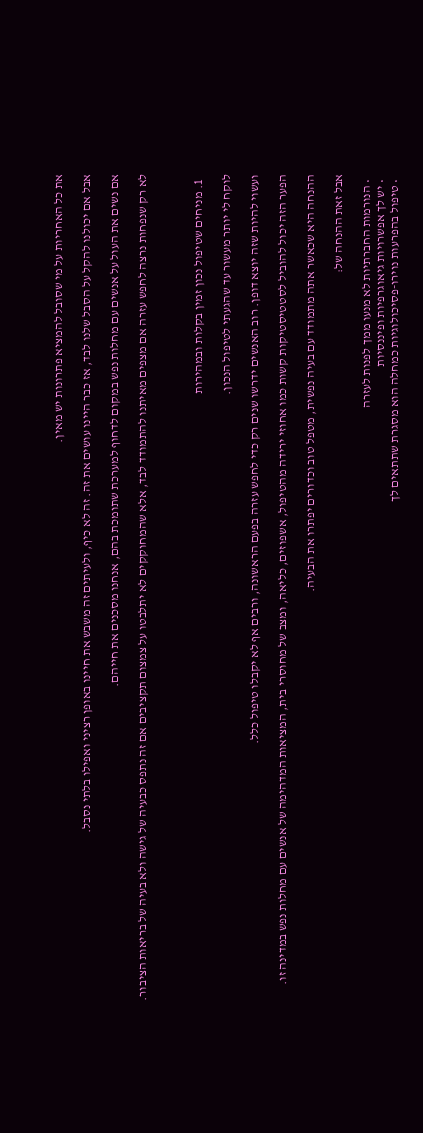את כל האחריות על מי שסובל להמציא פתרונות יש מאין.

אבל אם יכולנו להקל על הסבל שלנו לבד, אז כבר היינו עושים את זה. זה לא כיף, ולעיתים זה משבש את חיינו באופן רציני ואפילו בלתי נסבל.

אם נשים את העול על אנשים עם מחלות נפש במקום לדחוף למערכת שתומכת בהם, אנחנו מסכנים את חייהם.

לא רק שנפחות נרצה לחפש עזרה אם מצפים מאיתנו להתמודד לבד, אלא שהמחוקקים לא יתלבטו על צמצום תקציבים אם זה נתפס כבעיה של גישה ולא בעיה של בריאות הציבור.



  1. מניחים שטיפול נכון זמין בקלות ובמהירות

לוקח לי יותר מעשור עד שהגעתי לטיפול הנכון.

ועשוי להיות שזה יוצא דופן. רוב האנשים ידרשו שנים רק כדי לחפש עזרה בפעם הראשונה, ורבים אף לא יקבלו טיפול כלל.

הפער הזה יכול להוביל לסטטיסטיקות קשות כמו אחוזי ירידה מהטיפול, אשפוזים, כליאה, ומצב של מחוסרי בית, המציאות המדהימה של אנשים עם מחלות נפש במדינה זו.

ההנחה היא שכאשר אתה מתמודד עם בעיה נפשית, מטפל טוב וכדורים יפתרו את הבעיה.

אבל זאת ההנחה של:

  • הנורמות החברתיות לא מנעו ממך לפנות לעזרה
  • יש לך אפשרויות גיאוגרפיות ופיננסיות
  • טיפול בהפרעות נוירו-פסיכולוגיות כמחלה הוא מסגרת שתתאים לך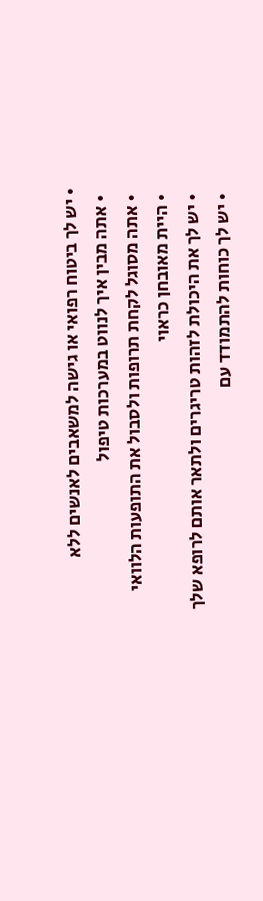• יש לך ביטוח רפואי או גישה למשאבים לאנשים ללא
  • אתה מבין איך לנווט במערכות טיפול
  • אתה מסוגל לקחת תרופות ולסבול את התופעות הלוואי
  • היית מאובחן כראוי
  • יש לך את היכולת לזהות טריגרים ולתאר אותם לרופא שלך
  • יש לך כוחות להתמודד עם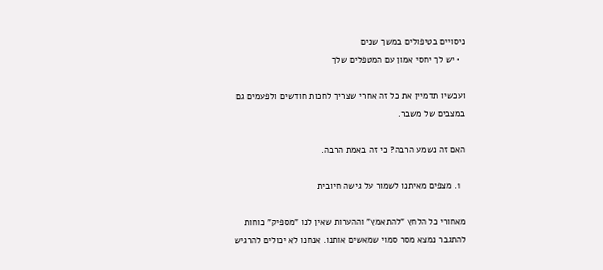ניסויים בטיפולים במשך שנים
  • יש לך יחסי אמון עם המטפלים שלך

ועכשיו תדמיין את כל זה אחרי שצריך לחכות חודשים ולפעמים גם במצבים של משבר.

האם זה נשמע הרבה? כי זה באמת הרבה.

  1. מצפים מאיתנו לשמור על גישה חיובית

מאחורי כל הלחץ "להתאמץ" וההערות שאין לנו "מספיק" כוחות להתגבר נמצא מסר סמוי שמאשים אותנו. אנחנו לא יכולים להרגיש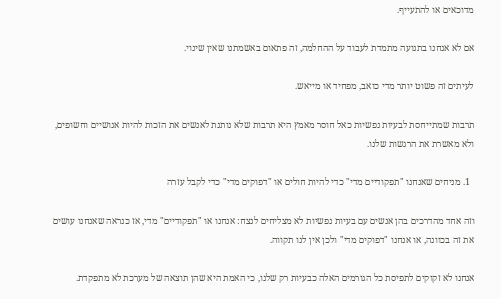מדוכאים או להתעייף.

אם לא אנחנו בתנועה מתמדת לעבוד על ההחלמה, זה פתאום באשמתנו שאין שינוי.

לעיתים זה פשוט יותר מדי כואב, מפחיד או מייאש.

תרבות שמתייחסת לבעיות נפשיות כאל חוסר מאמץ היא תרבות שלא נותנת לאנשים את הזכות להיות אנושיים וחשופים, ולא מאשרת את הרגשות שלנו.

  1. מניחים שאנחנו "תפקודיים מדי" כדי להיות חולים או "דפוקים מדי" כדי לקבל עזרה

וזה אחד מהדרכים בהן אנשים עם בעיות נפשיות לא מצליחים לנצח: אנחנו או "תפקודיים" מדי, אז כנראה שאנחנו עושים את זה בכוונה, או אנחנו "דפוקים מדי" ולכן אין לנו תקווה.

אנחנו לא זקוקים לתפיסת כל הגורמים האלה כבעיות רק שלנו, כי האמת היא שהן תוצאה של מערכת לא מתפקדת.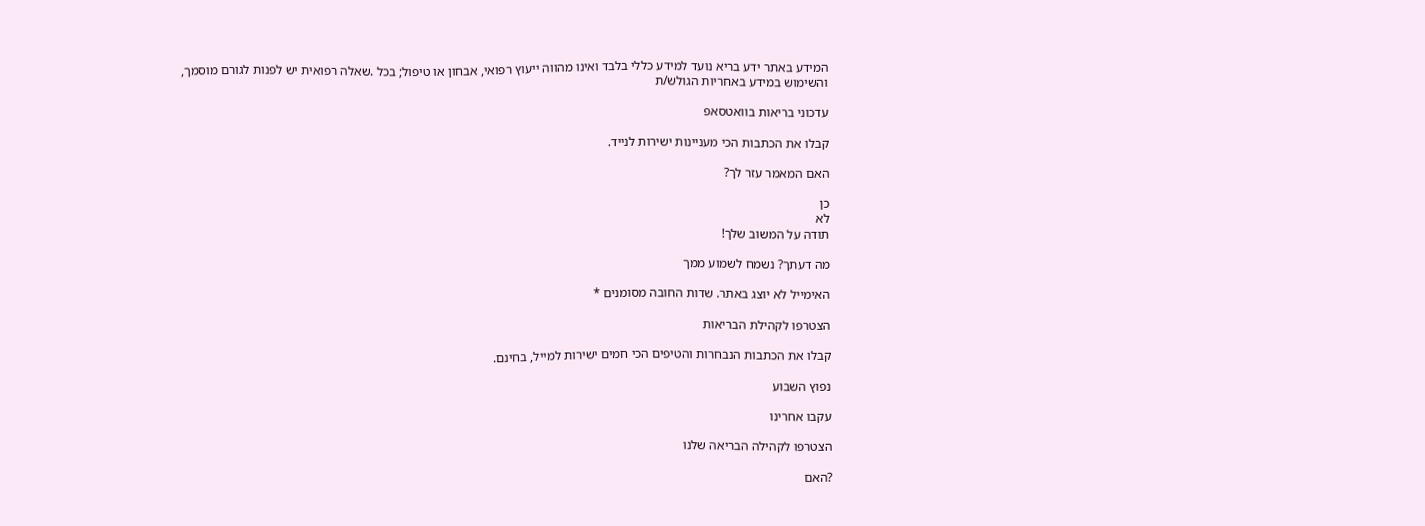המידע באתר ידע בריא נועד למידע כללי בלבד ואינו מהווה ייעוץ רפואי, אבחון או טיפול; בכל .שאלה רפואית יש לפנות לגורם מוסמך, והשימוש במידע באחריות הגולש/ת

עדכוני בריאות בוואטסאפ

קבלו את הכתבות הכי מעניינות ישירות לנייד.

האם המאמר עזר לך?

כן
לא
תודה על המשוב שלך!

מה דעתך? נשמח לשמוע ממך

האימייל לא יוצג באתר. שדות החובה מסומנים *

הצטרפו לקהילת הבריאות

קבלו את הכתבות הנבחרות והטיפים הכי חמים ישירות למייל, בחינם.

נפוץ השבוע

עקבו אחרינו

הצטרפו לקהילה הבריאה שלנו

?האם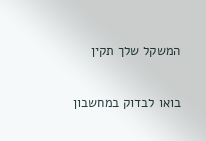המשקל שלך תקין

בואו לבדוק במחשבון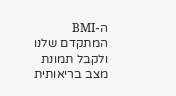ה-BMI המתקדם שלנו ולקבל תמונת מצב בריאותית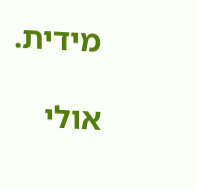מידית.

אולי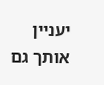יעניין אותך גם